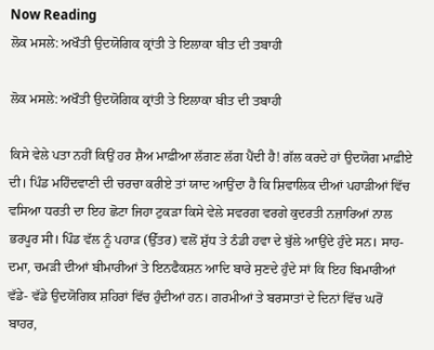Now Reading
ਲੋਕ ਮਸਲੇ: ਅਖੌਤੀ ਉਦਯੋਗਿਕ ਕ੍ਰਾਂਤੀ ਤੇ ਇਲਾਕਾ ਬੀਤ ਦੀ ਤਬਾਹੀ

ਲੋਕ ਮਸਲੇ: ਅਖੌਤੀ ਉਦਯੋਗਿਕ ਕ੍ਰਾਂਤੀ ਤੇ ਇਲਾਕਾ ਬੀਤ ਦੀ ਤਬਾਹੀ

ਕਿਸੇ ਵੇਲੇ ਪਤਾ ਨਹੀਂ ਕਿਉਂ ਹਰ ਸ਼ੈਅ ਮਾਫ਼ੀਆ ਲੱਗਣ ਲੱਗ ਪੈਂਦੀ ਹੈ! ਗੱਲ ਕਰਦੇ ਹਾਂ ਉਦਯੋਗ ਮਾਫ਼ੀਏ ਦੀ। ਪਿੰਡ ਮਹਿੰਦਵਾਣੀ ਦੀ ਚਰਚਾ ਕਰੀਏ ਤਾਂ ਯਾਦ ਆਉਂਦਾ ਹੈ ਕਿ ਸ਼ਿਵਾਲਿਕ ਦੀਆਂ ਪਹਾੜੀਆਂ ਵਿੱਚ ਵਸਿਆ ਧਰਤੀ ਦਾ ਇਹ ਛੋਟਾ ਜਿਹਾ ਟੁਕੜਾ ਕਿਸੇ ਵੇਲੇ ਸਵਰਗ ਵਰਗੇ ਕੁਦਰਤੀ ਨਜ਼ਾਰਿਆਂ ਨਾਲ ਭਰਪੂਰ ਸੀ। ਪਿੰਡ ਵੱਲ ਨੂੰ ਪਹਾੜ (ਉੱਤਰ) ਵਲੋਂ ਸ਼ੁੱਧ ਤੇ ਠੰਡੀ ਹਵਾ ਦੇ ਬੁੱਲੇ ਆਉਂਦੇ ਹੁੰਦੇ ਸਨ। ਸਾਹ-ਦਮਾ, ਚਮੜੀ ਦੀਆਂ ਬੀਮਾਰੀਆਂ ਤੇ ਇਨਫੈਕਸ਼ਨ ਆਦਿ ਬਾਰੇ ਸੁਣਦੇ ਹੁੰਦੇ ਸਾਂ ਕਿ ਇਹ ਬਿਮਾਰੀਆਂ ਵੱਡੇ- ਵੱਡੇ ਉਦਯੋਗਿਕ ਸ਼ਹਿਰਾਂ ਵਿੱਚ ਹੁੰਦੀਆਂ ਹਨ। ਗਰਮੀਆਂ ਤੇ ਬਰਸਾਤਾਂ ਦੇ ਦਿਨਾਂ ਵਿੱਚ ਘਰੋਂ ਬਾਹਰ,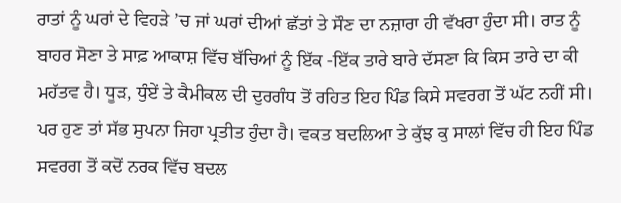ਰਾਤਾਂ ਨੂੰ ਘਰਾਂ ਦੇ ਵਿਹੜੇ ’ਚ ਜਾਂ ਘਰਾਂ ਦੀਆਂ ਛੱਤਾਂ ਤੇ ਸੌਣ ਦਾ ਨਜ਼ਾਰਾ ਹੀ ਵੱਖਰਾ ਹੁੰਦਾ ਸੀ। ਰਾਤ ਨੂੰ ਬਾਹਰ ਸੋਣਾ ਤੇ ਸਾਫ਼ ਆਕਾਸ਼ ਵਿੱਚ ਬੱਚਿਆਂ ਨੂੰ ਇੱਕ -ਇੱਕ ਤਾਰੇ ਬਾਰੇ ਦੱਸਣਾ ਕਿ ਕਿਸ ਤਾਰੇ ਦਾ ਕੀ ਮਹੱਤਵ ਹੈ। ਧੂੜ, ਧੁੰਏਂ ਤੇ ਕੈਮੀਕਲ ਦੀ ਦੁਰਗੰਧ ਤੋਂ ਰਹਿਤ ਇਹ ਪਿੰਡ ਕਿਸੇ ਸਵਰਗ ਤੋਂ ਘੱਟ ਨਹੀਂ ਸੀ। ਪਰ ਹੁਣ ਤਾਂ ਸੱਭ ਸੁਪਨਾ ਜਿਹਾ ਪ੍ਰਤੀਤ ਹੁੰਦਾ ਹੈ। ਵਕਤ ਬਦਲਿਆ ਤੇ ਕੁੱਝ ਕੁ ਸਾਲਾਂ ਵਿੱਚ ਹੀ ਇਹ ਪਿੰਡ ਸਵਰਗ ਤੋਂ ਕਦੋਂ ਨਰਕ ਵਿੱਚ ਬਦਲ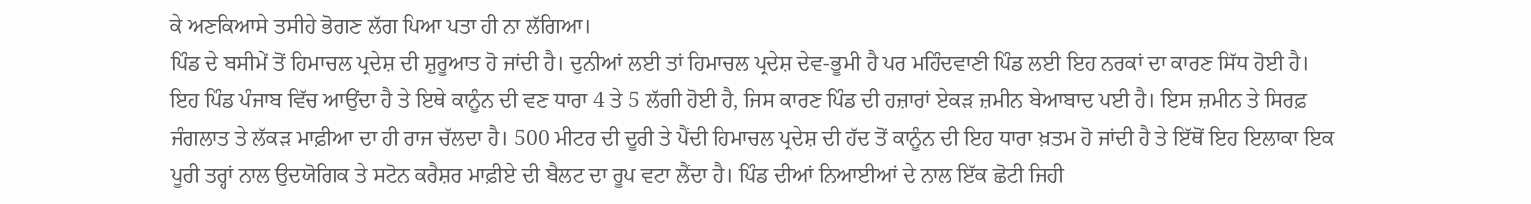ਕੇ ਅਣਕਿਆਸੇ ਤਸੀਹੇ ਭੋਗਣ ਲੱਗ ਪਿਆ ਪਤਾ ਹੀ ਨਾ ਲੱਗਿਆ।
ਪਿੰਡ ਦੇ ਬਸੀਮੇਂ ਤੋਂ ਹਿਮਾਚਲ ਪ੍ਰਦੇਸ਼ ਦੀ ਸ਼ੁਰੂਆਤ ਹੋ ਜਾਂਦੀ ਹੈ। ਦੁਨੀਆਂ ਲਈ ਤਾਂ ਹਿਮਾਚਲ ਪ੍ਰਦੇਸ਼ ਦੇਵ-ਭੂਮੀ ਹੈ ਪਰ ਮਹਿੰਦਵਾਣੀ ਪਿੰਡ ਲਈ ਇਹ ਨਰਕਾਂ ਦਾ ਕਾਰਣ ਸਿੱਧ ਹੋਈ ਹੈ।
ਇਹ ਪਿੰਡ ਪੰਜਾਬ ਵਿੱਚ ਆਉਂਦਾ ਹੈ ਤੇ ਇਥੇ ਕਾਨੂੰਨ ਦੀ ਵਣ ਧਾਰਾ 4 ਤੇ 5 ਲੱਗੀ ਹੋਈ ਹੈ, ਜਿਸ ਕਾਰਣ ਪਿੰਡ ਦੀ ਹਜ਼ਾਰਾਂ ਏਕੜ ਜ਼ਮੀਨ ਬੇਆਬਾਦ ਪਈ ਹੈ। ਇਸ ਜ਼ਮੀਨ ਤੇ ਸਿਰਫ਼ ਜੰਗਲਾਤ ਤੇ ਲੱਕੜ ਮਾਫ਼ੀਆ ਦਾ ਹੀ ਰਾਜ ਚੱਲਦਾ ਹੈ। 500 ਮੀਟਰ ਦੀ ਦੂਰੀ ਤੇ ਪੈਂਦੀ ਹਿਮਾਚਲ ਪ੍ਰਦੇਸ਼ ਦੀ ਹੱਦ ਤੋਂ ਕਾਨੂੰਨ ਦੀ ਇਹ ਧਾਰਾ ਖ਼ਤਮ ਹੋ ਜਾਂਦੀ ਹੈ ਤੇ ਇੱਥੋਂ ਇਹ ਇਲਾਕਾ ਇਕ ਪੂਰੀ ਤਰ੍ਹਾਂ ਨਾਲ ਉਦਯੋਗਿਕ ਤੇ ਸਟੋਨ ਕਰੈਸ਼ਰ ਮਾਫ਼ੀਏ ਦੀ ਬੈਲਟ ਦਾ ਰੂਪ ਵਟਾ ਲੈਂਦਾ ਹੈ। ਪਿੰਡ ਦੀਆਂ ਨਿਆਈਆਂ ਦੇ ਨਾਲ ਇੱਕ ਛੋਟੀ ਜਿਹੀ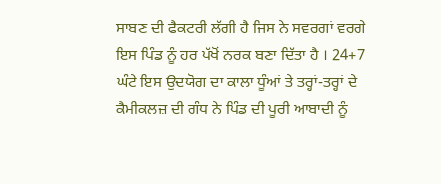ਸਾਬਣ ਦੀ ਫੈਕਟਰੀ ਲੱਗੀ ਹੈ ਜਿਸ ਨੇ ਸਵਰਗਾਂ ਵਰਗੇ ਇਸ ਪਿੰਡ ਨੂੰ ਹਰ ਪੱਖੋਂ ਨਰਕ ਬਣਾ ਦਿੱਤਾ ਹੈ । 24+7 ਘੰਟੇ ਇਸ ਉਦਯੋਗ ਦਾ ਕਾਲਾ ਧੂੰਆਂ ਤੇ ਤਰ੍ਹਾਂ-ਤਰ੍ਹਾਂ ਦੇ ਕੈਮੀਕਲਜ਼ ਦੀ ਗੰਧ ਨੇ ਪਿੰਡ ਦੀ ਪੂਰੀ ਆਬਾਦੀ ਨੂੰ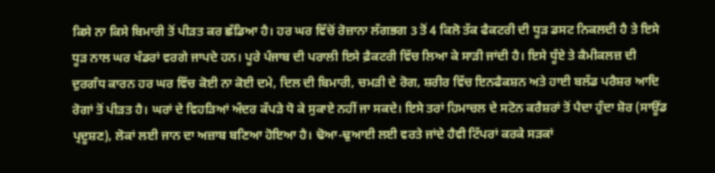ਕਿਸੇ ਨਾ ਕਿਸੇ ਬਿਮਾਰੀ ਤੋਂ ਪੀੜਤ ਕਰ ਛੱਡਿਆ ਹੈ। ਹਰ ਘਰ ਵਿੱਚੋਂ ਰੋਜ਼ਾਨਾ ਲੱਗਭਗ 3 ਤੋਂ 4 ਕਿਲੋ ਤੱਕ ਫੈਕਟਰੀ ਦੀ ਧੂੜ ਡਸਟ ਨਿਕਲਦੀ ਹੈ ਤੇ ਇਸੇ ਧੂੜ ਨਾਲ ਘਰ ਖੰਡਰਾਂ ਵਰਗੇ ਜਾਪਦੇ ਹਨ। ਪੂਰੇ ਪੰਜਾਬ ਦੀ ਪਰਾਲੀ ਇਸੇ ਫ਼ੈਕਟਰੀ ਵਿੱਚ ਲਿਆ ਕੇ ਸਾੜੀ ਜਾਂਦੀ ਹੈ। ਇਸੇ ਧੂੰਏ ਤੇ ਕੈਮੀਕਲਜ਼ ਦੀ ਦੁਰਗੰਧ ਕਾਰਨ ਹਰ ਘਰ ਵਿੱਚ ਕੋਈ ਨਾ ਕੋਈ ਦਮੇ, ਦਿਲ ਦੀ ਬਿਮਾਰੀ, ਚਮੜੀ ਦੇ ਰੋਗ, ਸ਼ਰੀਰ ਵਿੱਚ ਇਨਫੈਕਸ਼ਨ ਅਤੇ ਹਾਈ ਬਲੱਡ ਪਰੈਸ਼ਰ ਆਦਿ ਰੋਗਾਂ ਤੋਂ ਪੀੜਤ ਹੈ। ਘਰਾਂ ਦੇ ਵਿਹੜਿਆਂ ਅੰਦਰ ਕੱਪੜੇ ਧੋ ਕੇ ਸੁਕਾਏ ਨਹੀਂ ਜਾ ਸਕਦੇ। ਇਸੇ ਤਰਾਂ ਹਿਮਾਚਲ ਦੇ ਸਟੋਨ ਕਰੈਸ਼ਰਾਂ ਤੋਂ ਪੈਦਾ ਹੁੰਦਾ ਸ਼ੋਰ (ਸਾਊਂਡ ਪ੍ਰਦੂਸ਼ਣ), ਲੋਕਾਂ ਲਈ ਜਾਨ ਦਾ ਅਜ਼ਾਬ ਬਣਿਆ ਹੋਇਆ ਹੈ। ਢੋਆ-ਢੁਆਈ ਲਈ ਵਰਤੇ ਜਾਂਦੇ ਹੈਵੀ ਟਿੱਪਰਾਂ ਕਰਕੇ ਸੜਕਾਂ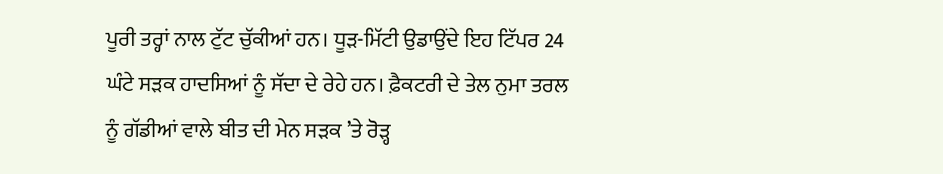ਪੂਰੀ ਤਰ੍ਹਾਂ ਨਾਲ ਟੁੱਟ ਚੁੱਕੀਆਂ ਹਨ। ਧੂੜ-ਮਿੱਟੀ ਉਡਾਉਂਦੇ ਇਹ ਟਿੱਪਰ 24 ਘੰਟੇ ਸੜਕ ਹਾਦਸਿਆਂ ਨੂੰ ਸੱਦਾ ਦੇ ਰੇਹੇ ਹਨ। ਫ਼ੈਕਟਰੀ ਦੇ ਤੇਲ ਨੁਮਾ ਤਰਲ ਨੂੰ ਗੱਡੀਆਂ ਵਾਲੇ ਬੀਤ ਦੀ ਮੇਨ ਸੜਕ ’ਤੇ ਰੋੜ੍ਹ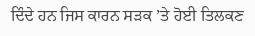ਦਿੰਦੇ ਹਨ ਜਿਸ ਕਾਰਨ ਸੜਕ ’ਤੇ ਹੋਈ ਤਿਲਕਣ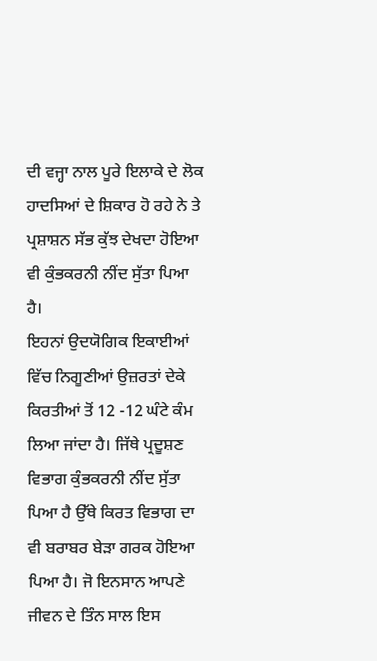ਦੀ ਵਜ੍ਹਾ ਨਾਲ ਪੂਰੇ ਇਲਾਕੇ ਦੇ ਲੋਕ ਹਾਦਸਿਆਂ ਦੇ ਸ਼ਿਕਾਰ ਹੋ ਰਹੇ ਨੇ ਤੇ ਪ੍ਰਸ਼ਾਸ਼ਨ ਸੱਭ ਕੁੱਝ ਦੇਖਦਾ ਹੋਇਆ ਵੀ ਕੁੰਭਕਰਨੀ ਨੀਂਦ ਸੁੱਤਾ ਪਿਆ ਹੈ।
ਇਹਨਾਂ ਉਦਯੋਗਿਕ ਇਕਾਈਆਂ ਵਿੱਚ ਨਿਗੂਣੀਆਂ ਉਜ਼ਰਤਾਂ ਦੇਕੇ ਕਿਰਤੀਆਂ ਤੋਂ 12 -12 ਘੰਟੇ ਕੰਮ ਲਿਆ ਜਾਂਦਾ ਹੈ। ਜਿੱਥੇ ਪ੍ਰਦੂਸ਼ਣ ਵਿਭਾਗ ਕੁੰਭਕਰਨੀ ਨੀਂਦ ਸੁੱਤਾ ਪਿਆ ਹੈ ਉੱਥੇ ਕਿਰਤ ਵਿਭਾਗ ਦਾ ਵੀ ਬਰਾਬਰ ਬੇੜਾ ਗਰਕ ਹੋਇਆ ਪਿਆ ਹੈ। ਜੋ ਇਨਸਾਨ ਆਪਣੇ ਜੀਵਨ ਦੇ ਤਿੰਨ ਸਾਲ ਇਸ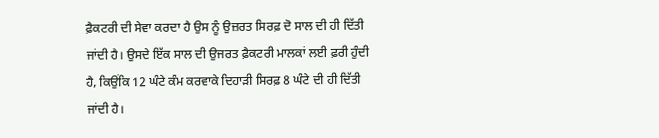ਫ਼ੈਕਟਰੀ ਦੀ ਸੇਵਾ ਕਰਦਾ ਹੈ ਉਸ ਨੂੰ ਉਜ਼ਰਤ ਸਿਰਫ਼ ਦੋ ਸਾਲ ਦੀ ਹੀ ਦਿੱਤੀ ਜਾਂਦੀ ਹੈ। ਉਸਦੇ ਇੱਕ ਸਾਲ ਦੀ ਉਜਰਤ ਫ਼ੈਕਟਰੀ ਮਾਲਕਾਂ ਲਈ ਫ਼ਰੀ ਹੁੰਦੀ ਹੈ, ਕਿਉਂਕਿ 12 ਘੰਟੇ ਕੰਮ ਕਰਵਾਕੇ ਦਿਹਾੜੀ ਸਿਰਫ਼ 8 ਘੰਟੇ ਦੀ ਹੀ ਦਿੱਤੀ ਜਾਂਦੀ ਹੈ।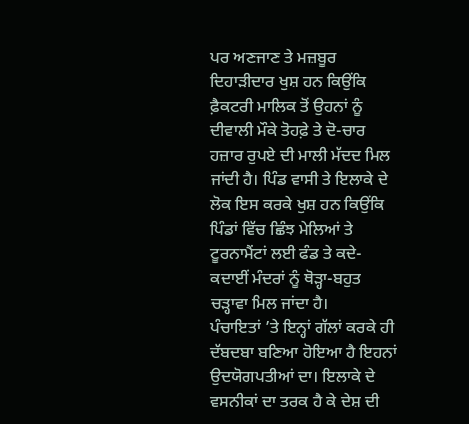ਪਰ ਅਣਜਾਣ ਤੇ ਮਜ਼ਬੂਰ ਦਿਹਾੜੀਦਾਰ ਖੁਸ਼ ਹਨ ਕਿਉਂਕਿ ਫ਼ੈਕਟਰੀ ਮਾਲਿਕ ਤੋਂ ਉਹਨਾਂ ਨੂੰ ਦੀਵਾਲੀ ਮੌਕੇ ਤੋਹਫ਼ੇ ਤੇ ਦੋ-ਚਾਰ ਹਜ਼ਾਰ ਰੁਪਏ ਦੀ ਮਾਲੀ ਮੱਦਦ ਮਿਲ ਜਾਂਦੀ ਹੈ। ਪਿੰਡ ਵਾਸੀ ਤੇ ਇਲਾਕੇ ਦੇ ਲੋਕ ਇਸ ਕਰਕੇ ਖੁਸ਼ ਹਨ ਕਿਉਂਕਿ ਪਿੰਡਾਂ ਵਿੱਚ ਛਿੰਝ ਮੇਲਿਆਂ ਤੇ ਟੂਰਨਾਮੈਂਟਾਂ ਲਈ ਫੰਡ ਤੇ ਕਦੇ-ਕਦਾਈਂ ਮੰਦਰਾਂ ਨੂੰ ਥੋੜ੍ਹਾ-ਬਹੁਤ ਚੜ੍ਹਾਵਾ ਮਿਲ ਜਾਂਦਾ ਹੈ।
ਪੰਚਾਇਤਾਂ ’ਤੇ ਇਨ੍ਹਾਂ ਗੱਲਾਂ ਕਰਕੇ ਹੀ ਦੱਬਦਬਾ ਬਣਿਆ ਹੋਇਆ ਹੈ ਇਹਨਾਂ ਉਦਯੋਗਪਤੀਆਂ ਦਾ। ਇਲਾਕੇ ਦੇ ਵਸਨੀਕਾਂ ਦਾ ਤਰਕ ਹੈ ਕੇ ਦੇਸ਼ ਦੀ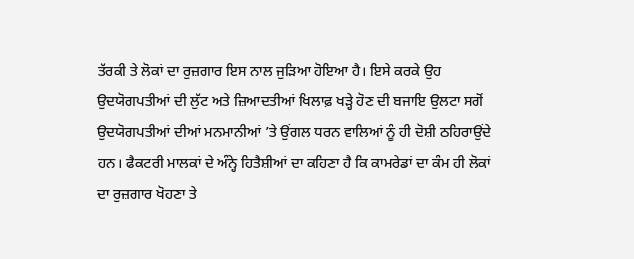ਤੱਰਕੀ ਤੇ ਲੋਕਾਂ ਦਾ ਰੁਜ਼ਗਾਰ ਇਸ ਨਾਲ ਜੁੜਿਆ ਹੋਇਆ ਹੈ। ਇਸੇ ਕਰਕੇ ਉਹ ਉਦਯੋਗਪਤੀਆਂ ਦੀ ਲੁੱਟ ਅਤੇ ਜ਼ਿਆਦਤੀਆਂ ਖਿਲਾਫ਼ ਖੜ੍ਹੇ ਹੋਣ ਦੀ ਬਜਾਇ ਉਲਟਾ ਸਗੋਂ ਉਦਯੋਗਪਤੀਆਂ ਦੀਆਂ ਮਨਮਾਨੀਆਂ ’ਤੇ ਉਂਗਲ ਧਰਨ ਵਾਲਿਆਂ ਨੂੰ ਹੀ ਦੋਸ਼ੀ ਠਹਿਰਾਉਂਦੇ ਹਨ। ਫੈਕਟਰੀ ਮਾਲਕਾਂ ਦੇ ਅੰਨ੍ਹੇ ਹਿਤੈਸ਼ੀਆਂ ਦਾ ਕਹਿਣਾ ਹੈ ਕਿ ਕਾਮਰੇਡਾਂ ਦਾ ਕੰਮ ਹੀ ਲੋਕਾਂ ਦਾ ਰੁਜ਼ਗਾਰ ਖੋਹਣਾ ਤੇ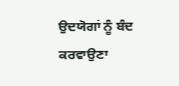ਉਦਯੋਗਾਂ ਨੂੰ ਬੰਦ ਕਰਵਾਉਣਾ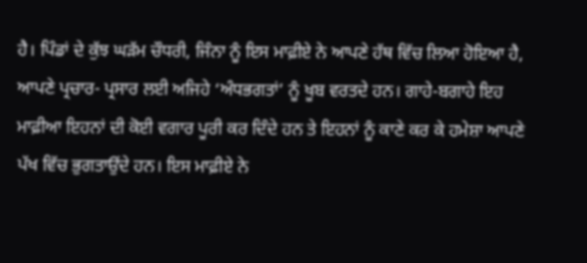ਹੈ। ਪਿੰਡਾਂ ਦੇ ਕੁੱਝ ਘੜੱਮ ਚੌਧਰੀ, ਜਿੰਨਾ ਨੂੰ ਇਸ ਮਾਫ਼ੀਏ ਨੇ ਆਪਣੇ ਹੱਥ ਵਿੱਚ ਲਿਆ ਹੋਇਆ ਹੈ, ਆਪਣੇ ਪ੍ਰਚਾਰ- ਪ੍ਰਸਾਰ ਲਈ ਅਜਿਹੇ ‘ਅੰਧਭਗਤਾਂ’ ਨੂੰ ਖੂਬ ਵਰਤਦੇ ਹਨ। ਗਾਹੇ-ਬਗਾਹੇ ਇਹ ਮਾਫ਼ੀਆ ਇਹਨਾਂ ਦੀ ਕੋਈ ਵਗਾਰ ਪੂਰੀ ਕਰ ਦਿੰਦੇ ਹਨ ਤੇ ਇਹਨਾਂ ਨੂੰ ਕਾਣੇ ਕਰ ਕੇ ਹਮੇਸ਼ਾ ਆਪਣੇ ਪੱਖ ਵਿੱਚ ਭੁਗਤਾਉਂਦੇ ਹਨ। ਇਸ ਮਾਫ਼ੀਏ ਨੇ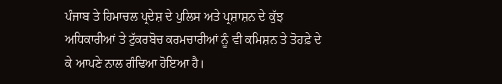ਪੰਜਾਬ ਤੇ ਹਿਮਾਚਲ ਪ੍ਰਦੇਸ਼ ਦੇ ਪੁਲਿਸ ਅਤੇ ਪ੍ਰਸ਼ਾਸ਼ਨ ਦੇ ਕੁੱਝ ਅਧਿਕਾਰੀਆਂ ਤੇ ਟੁੱਕਰਬੋਚ ਕਰਮਚਾਰੀਆਂ ਨੂੰ ਵੀ ਕਮਿਸ਼ਨ ਤੇ ਤੋਹਫ਼ੇ ਦੇ ਕੇ ਆਪਣੇ ਨਾਲ ਗੰਢਿਆ ਹੋਇਆ ਹੈ।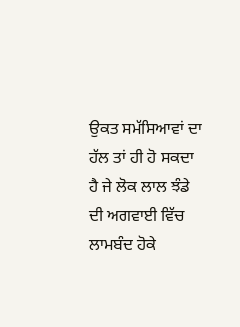ਉਕਤ ਸਮੱਸਿਆਵਾਂ ਦਾ ਹੱਲ ਤਾਂ ਹੀ ਹੋ ਸਕਦਾ ਹੈ ਜੇ ਲੋਕ ਲਾਲ ਝੰਡੇ ਦੀ ਅਗਵਾਈ ਵਿੱਚ ਲਾਮਬੰਦ ਹੋਕੇ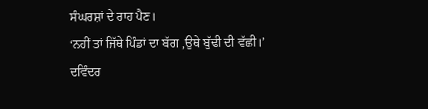ਸੰਘਰਸ਼ਾਂ ਦੇ ਰਾਹ ਪੈਣ।
‘ਨਹੀਂ ਤਾਂ ਜਿੱਥੇ ਪਿੰਡਾਂ ਦਾ ਬੱਗ ,ਉਥੇ ਬੁੱਢੀ ਦੀ ਵੱਛੀ।’
ਦਵਿੰਦਰ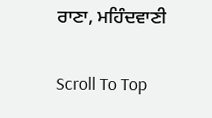ਰਾਣਾ, ਮਹਿੰਦਵਾਣੀ

Scroll To Top